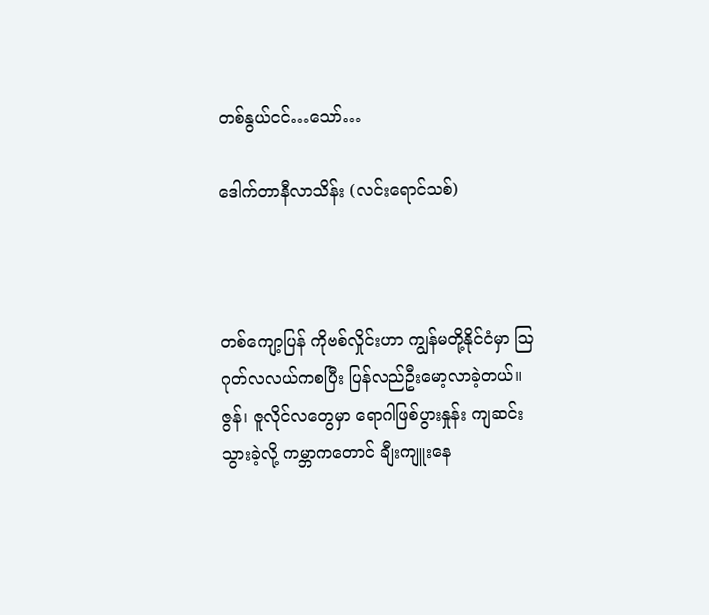တစ်နွယ်ငင်…သော်…

ဒေါက်တာနီလာသိန်း (လင်းရောင်သစ်)



တစ်ကျော့ပြန် ကိုဗစ်လှိုင်းဟာ ကျွန်မတို့နိုင်ငံမှာ ဩဂုတ်လလယ်ကစပြီး ပြန်လည်ဦးမော့လာခဲ့တယ်။ ဇွန်၊ ဇူလိုင်လတွေမှာ ရောဂါဖြစ်ပွားနှုန်း ကျဆင်းသွားခဲ့လို့ ကမ္ဘာကတောင် ချီးကျူးနေ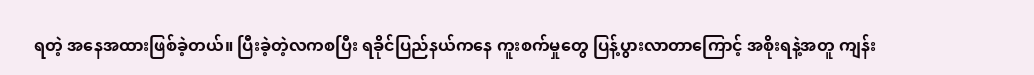ရတဲ့ အနေအထားဖြစ်ခဲ့တယ်။ ပြီးခဲ့တဲ့လကစပြီး ရခိုင်ပြည်နယ်ကနေ ကူးစက်မှုတွေ ပြန့်ပွားလာတာကြောင့် အစိုးရနဲ့အတူ ကျန်း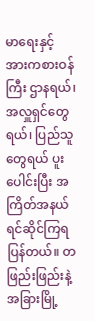မာရေးနှင့် အားကစားဝန်ကြီး ဌာနရယ်၊ အလှူရှင်တွေရယ်၊ ပြည်သူတွေရယ် ပူးပေါင်းပြီး အကြိတ်အနယ် ရင်ဆိုင်ကြရပြန်တယ်။ တဖြည်းဖြည်းနဲ့ အခြားမြို့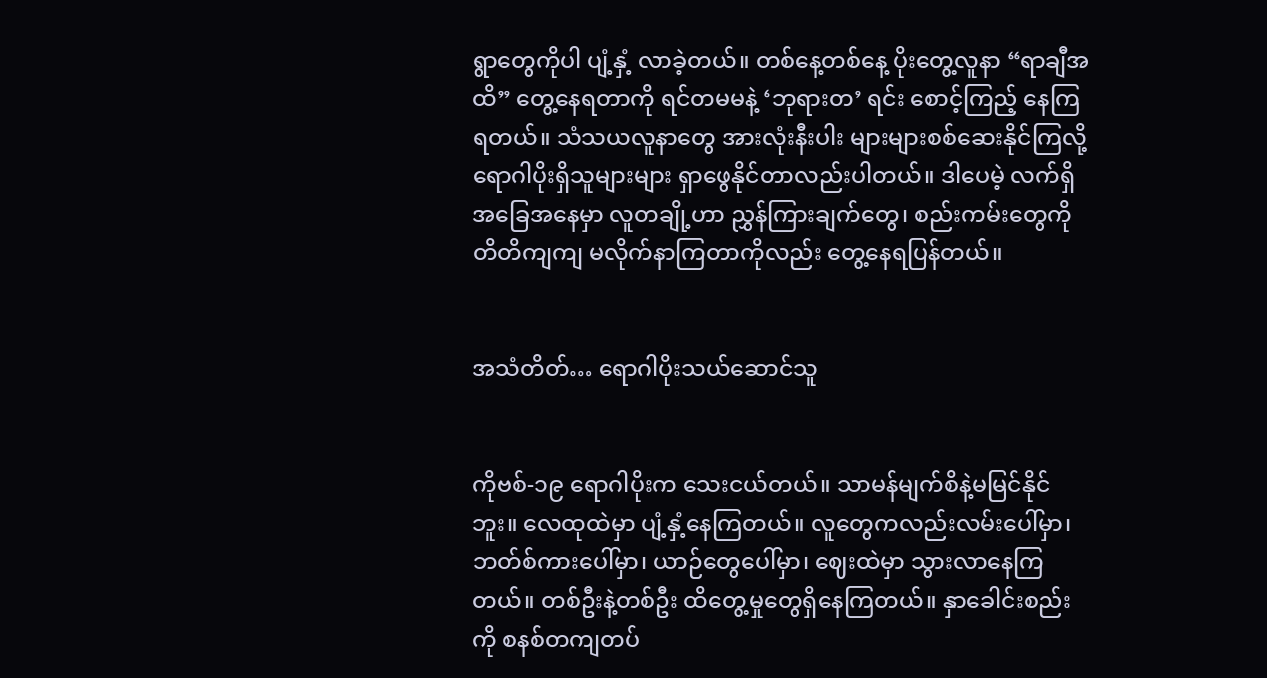ရွာတွေကိုပါ ပျံ့နှံ့ လာခဲ့တယ်။ တစ်နေ့တစ်နေ့ ပိုးတွေ့လူနာ “ရာချီအထိ” တွေ့နေရတာကို ရင်တမမနဲ့ ‘ဘုရားတ’ ရင်း စောင့်ကြည့် နေကြရတယ်။ သံသယလူနာတွေ အားလုံးနီးပါး များများစစ်ဆေးနိုင်ကြလို့ ရောဂါပိုးရှိသူများများ ရှာဖွေနိုင်တာလည်းပါတယ်။ ဒါပေမဲ့ လက်ရှိအခြေအနေမှာ လူတချို့ဟာ ညွှန်ကြားချက်တွေ၊ စည်းကမ်းတွေကို တိတိကျကျ မလိုက်နာကြတာကိုလည်း တွေ့နေရပြန်တယ်။


အသံတိတ်… ရောဂါပိုးသယ်ဆောင်သူ


ကိုဗစ်-၁၉ ရောဂါပိုးက သေးငယ်တယ်။ သာမန်မျက်စိနဲ့မမြင်နိုင်ဘူး။ လေထုထဲမှာ ပျံ့နှံ့နေကြတယ်။ လူတွေကလည်းလမ်းပေါ်မှာ၊ ဘတ်စ်ကားပေါ်မှာ၊ ယာဉ်တွေပေါ်မှာ၊ ဈေးထဲမှာ သွားလာနေကြတယ်။ တစ်ဦးနဲ့တစ်ဦး ထိတွေ့မှုတွေရှိနေကြတယ်။ နှာခေါင်းစည်းကို စနစ်တကျတပ်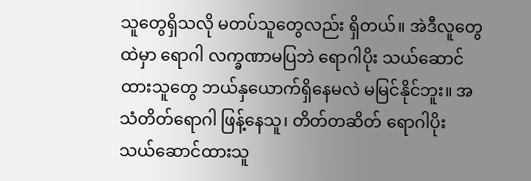သူတွေရှိသလို မတပ်သူတွေလည်း ရှိတယ်။ အဲဒီလူတွေထဲမှာ ရောဂါ လက္ခဏာမပြဘဲ ရောဂါပိုး သယ်ဆောင်ထားသူတွေ ဘယ်နှယောက်ရှိနေမလဲ မမြင်နိုင်ဘူး။ အသံတိတ်ရောဂါ ဖြန့်နေသူ၊ တိတ်တဆိတ် ရောဂါပိုး သယ်ဆောင်ထားသူ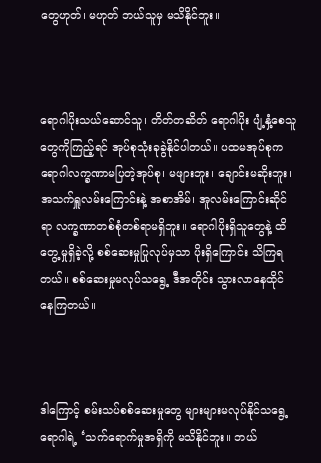တွေဟုတ်၊ မဟုတ် ဘယ်သူမှ မသိနိုင်ဘူး။



ရောဂါပိုးသယ်ဆောင်သူ၊ တိတ်တဆိတ် ရောဂါပိုး ပျံ့နှံ့စေသူတွေကိုကြည့်ရင် အုပ်စုသုံးခုခွဲနိုင်ပါတယ်။ ပထမအုပ်စုက ရောဂါလက္ခဏာမပြတဲ့အုပ်စု၊ မဖျားဘူး၊ ချောင်းမဆိုးဘူး၊ အသက်ရှူလမ်းကြောင်းနဲ့ အစာအိမ်၊ အူလမ်းကြောင်းဆိုင်ရာ လက္ခဏာတစ်စုံတစ်ရာမရှိဘူး။ ရောဂါပိုးရှိသူတွေနဲ့ ထိတွေ့မှုရှိခဲ့လို့ စစ်ဆေးမှုပြုလုပ်မှသာ ပိုးရှိကြောင်း သိကြရတယ်။ စစ်ဆေးမှုမလုပ်သရွေ့ ဒီအတိုင်း သွားလာနေထိုင်နေကြတယ်။



ဒါကြောင့် စမ်းသပ်စစ်ဆေးမှုတွေ များများမလုပ်နိုင်သရွေ့ ရောဂါရဲ့ ‘သက်ရောက်မှုအရှိကို မသိနိုင်ဘူး။ ဘယ်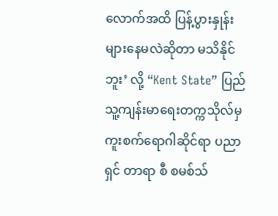လောက်အထိ ပြန့်ပွားနှုန်းများနေမလဲဆိုတာ မသိနိုင်ဘူး’ လို့ “Kent State” ပြည်သူ့ကျန်းမာရေးတက္ကသိုလ်မှ ကူးစက်ရောဂါဆိုင်ရာ ပညာရှင် တာရာ စီ စမစ်သ်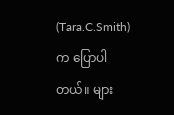(Tara.C.Smith) က ပြောပါတယ်။ များ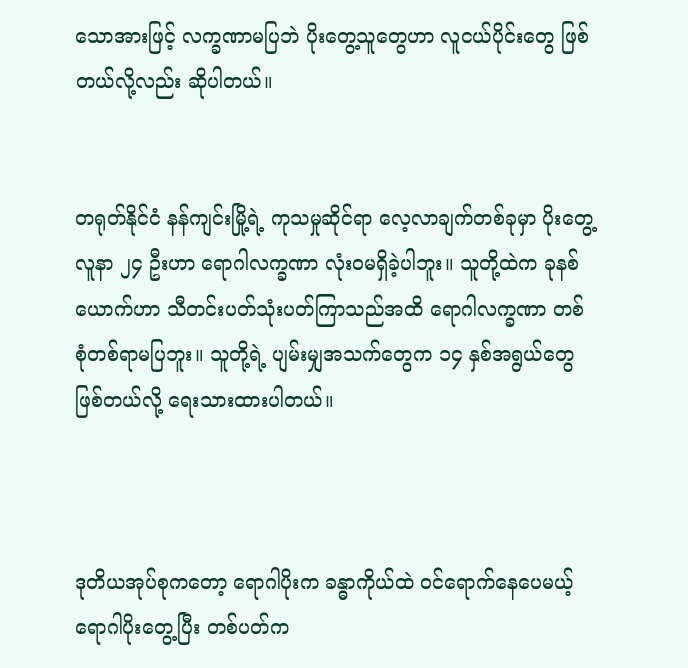သောအားဖြင့် လက္ခဏာမပြဘဲ ပိုးတွေ့သူတွေဟာ လူငယ်ပိုင်းတွေ ဖြစ်တယ်လို့လည်း ဆိုပါတယ်။


တရုတ်နိုင်ငံ နန်ကျင်းမြို့ရဲ့ ကုသမှုဆိုင်ရာ လေ့လာချက်တစ်ခုမှာ ပိုးတွေ့လူနာ ၂၄ ဦးဟာ ရောဂါလက္ခဏာ လုံးဝမရှိခဲ့ပါဘူး။ သူတို့ထဲက ခုနစ်ယောက်ဟာ သီတင်းပတ်သုံးပတ်ကြာသည်အထိ ရောဂါလက္ခဏာ တစ်စုံတစ်ရာမပြဘူး။ သူတို့ရဲ့ ပျမ်းမျှအသက်တွေက ၁၄ နှစ်အရွယ်တွေ ဖြစ်တယ်လို့ ရေးသားထားပါတယ်။



ဒုတိယအုပ်စုကတော့ ရောဂါပိုးက ခန္ဓာကိုယ်ထဲ ဝင်ရောက်နေပေမယ့် ရောဂါပိုးတွေ့ပြီး တစ်ပတ်က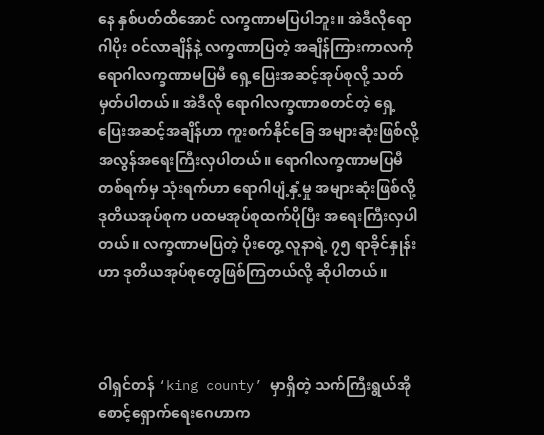နေ နှစ်ပတ်ထိအောင် လက္ခဏာမပြပါဘူး။ အဲဒီလိုရောဂါပိုး ဝင်လာချိန်နဲ့ လက္ခဏာပြတဲ့ အချိန်ကြားကာလကို ရောဂါလက္ခဏာမပြမီ ရှေ့ပြေးအဆင့်အုပ်စုလို့ သတ်မှတ်ပါတယ်။ အဲဒီလို ရောဂါလက္ခဏာစတင်တဲ့ ရှေ့ပြေးအဆင့်အချိန်ဟာ ကူးစက်နိုင်ခြေ အများဆုံးဖြစ်လို့ အလွန်အရေးကြီးလှပါတယ်။ ရောဂါလက္ခဏာမပြမီ တစ်ရက်မှ သုံးရက်ဟာ ရောဂါပျံ့နှံ့မှု အများဆုံးဖြစ်လို့ ဒုတိယအုပ်စုက ပထမအုပ်စုထက်ပိုပြီး အရေးကြီးလှပါတယ်။ လက္ခဏာမပြတဲ့ ပိုးတွေ့ လူနာရဲ့ ၇၅ ရာခိုင်နှုန်းဟာ ဒုတိယအုပ်စုတွေဖြစ်ကြတယ်လို့ ဆိုပါတယ်။



ဝါရှင်တန် ‘king county’ မှာရှိတဲ့ သက်ကြီးရွယ်အို စောင့်ရှောက်ရေးဂေဟာက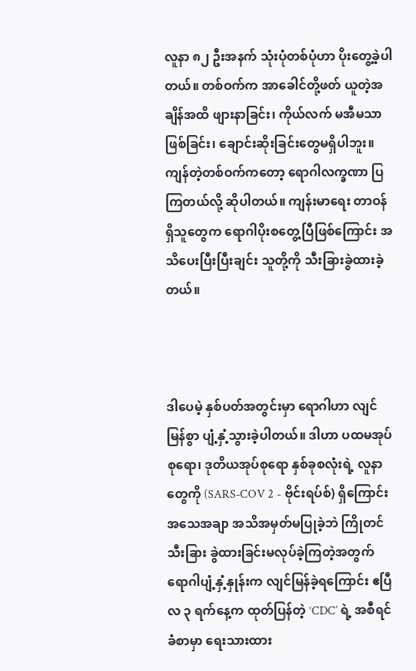လူနာ ၈၂ ဦးအနက် သုံးပုံတစ်ပုံဟာ ပိုးတွေ့ခဲ့ပါတယ်။ တစ်ဝက်က အာခေါင်တို့ဖတ် ယူတဲ့အချိန်အထိ ဖျားနာခြင်း၊ ကိုယ်လက် မအီမသာဖြစ်ခြင်း၊ ချောင်းဆိုးခြင်းတွေမရှိပါဘူး။ ကျန်တဲ့တစ်ဝက်ကတော့ ရောဂါလက္ခဏာ ပြကြတယ်လို့ ဆိုပါတယ်။ ကျန်းမာရေး တာဝန်ရှိသူတွေက ရောဂါပိုးစတွေ့ပြီဖြစ်ကြောင်း အသိပေးပြီးပြီးချင်း သူတို့ကို သီးခြားခွဲထားခဲ့တယ်။



ဒါပေမဲ့ နှစ်ပတ်အတွင်းမှာ ရောဂါဟာ လျင်မြန်စွာ ပျံ့နှံ့သွားခဲ့ပါတယ်။ ဒါဟာ ပထမအုပ်စုရော၊ ဒုတိယအုပ်စုရော နှစ်ခုစလုံးရဲ့ လူနာတွေကို (SARS-COV 2 - ဗိုင်းရပ်စ်) ရှိကြောင်း အသေအချာ အသိအမှတ်မပြုခဲ့ဘဲ ကြိုတင်သီးခြား ခွဲထားခြင်းမလုပ်ခဲ့ကြတဲ့အတွက် ရောဂါပျံ့နှံ့နှုန်းက လျင်မြန်ခဲ့ရကြောင်း ဧပြီလ ၃ ရက်နေ့က ထုတ်ပြန်တဲ့ ‘CDC’ ရဲ့ အစီရင်ခံစာမှာ ရေးသားထား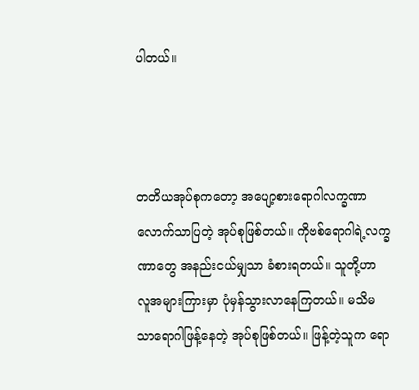ပါတယ်။



တတိယအုပ်စုကတော့ အပျော့စားရောဂါလက္ခဏာ လောက်သာပြတဲ့ အုပ်စုဖြစ်တယ်။ ကိုဗစ်ရောဂါရဲ့လက္ခဏာတွေ အနည်းငယ်မျှသာ ခံစားရတယ်။ သူတို့ဟာ လူအများကြားမှာ ပုံမှန်သွားလာနေကြတယ်။ မသိမသာရောဂါဖြန့်နေတဲ့ အုပ်စုဖြစ်တယ်။ ဖြန့်တဲ့သူက ရော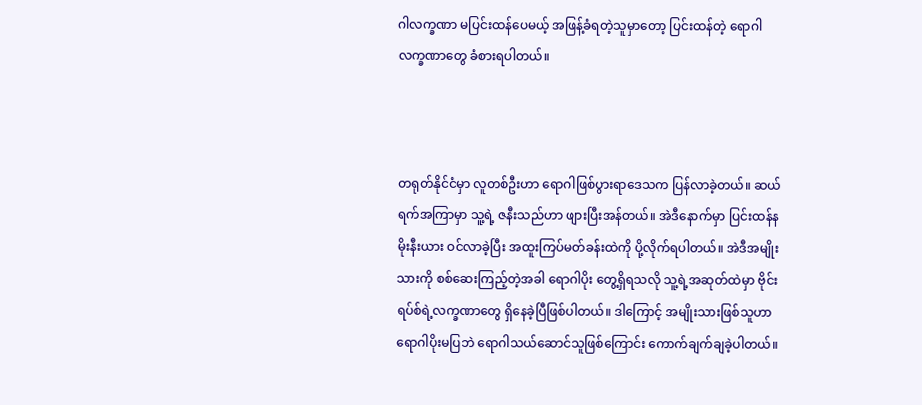ဂါလက္ခဏာ မပြင်းထန်ပေမယ့် အဖြန့်ခံရတဲ့သူမှာတော့ ပြင်းထန်တဲ့ ရောဂါလက္ခဏာတွေ ခံစားရပါတယ်။



တရုတ်နိုင်ငံမှာ လူတစ်ဦးဟာ ရောဂါဖြစ်ပွားရာဒေသက ပြန်လာခဲ့တယ်။ ဆယ်ရက်အကြာမှာ သူ့ရဲ့ ဇနီးသည်ဟာ ဖျားပြီးအန်တယ်။ အဲဒီနောက်မှာ ပြင်းထန်နမိုးနီးယား ဝင်လာခဲ့ပြီး အထူးကြပ်မတ်ခန်းထဲကို ပို့လိုက်ရပါတယ်။ အဲဒီအမျိုးသားကို စစ်ဆေးကြည့်တဲ့အခါ ရောဂါပိုး တွေ့ရှိရသလို သူ့ရဲ့အဆုတ်ထဲမှာ ဗိုင်းရပ်စ်ရဲ့လက္ခဏာတွေ ရှိနေခဲ့ပြီဖြစ်ပါတယ်။ ဒါကြောင့် အမျိုးသားဖြစ်သူဟာ ရောဂါပိုးမပြဘဲ ရောဂါသယ်ဆောင်သူဖြစ်ကြောင်း ကောက်ချက်ချခဲ့ပါတယ်။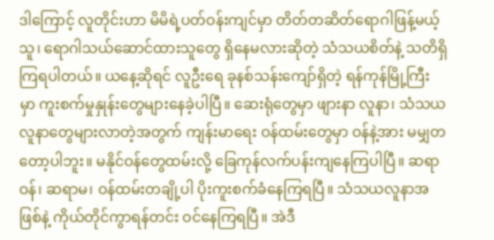ဒါကြောင့် လူတိုင်းဟာ မိမိရဲ့ပတ်ဝန်းကျင်မှာ တိတ်တဆိတ်ရောဂါဖြန့်မယ့်သူ၊ ရောဂါသယ်ဆောင်ထားသူတွေ ရှိနေမလားဆိုတဲ့ သံသယစိတ်နဲ့ သတိရှိကြရပါတယ်။ ယနေ့ဆိုရင် လူဦးရေ ခုနစ်သန်းကျော်ရှိတဲ့ ရန်ကုန်မြို့ကြီး မှာ ကူးစက်မှုနှုန်းတွေများနေခဲ့ပါပြီ။ ဆေးရုံတွေမှာ ဖျားနာ လူနာ၊ သံသယလူနာတွေများလာတဲ့အတွက် ကျန်းမာရေး ဝန်ထမ်းတွေမှာ ဝန်နဲ့အား မမျှတတော့ပါဘူး။ မနိုင်ဝန်တွေထမ်းလို့ ခြေကုန်လက်ပန်းကျနေကြပါပြီ။ ဆရာဝန်၊ ဆရာမ၊ ဝန်ထမ်းတချို့ပါ ပိုးကူးစက်ခံနေကြရပြီ။ သံသယလူနာအဖြစ်နဲ့ ကိုယ်တိုင်ကွာရန်တင်း ဝင်နေကြရပြီ။ အဲဒီ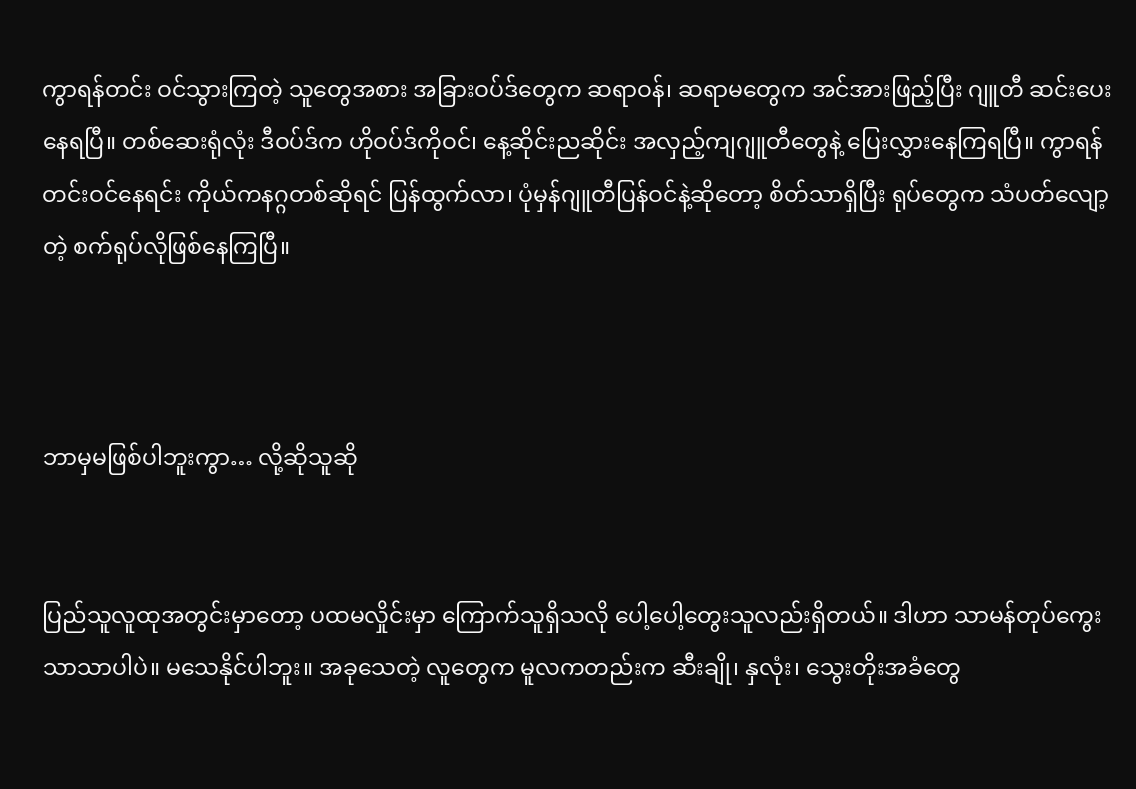ကွာရန်တင်း ဝင်သွားကြတဲ့ သူတွေအစား အခြားဝပ်ဒ်တွေက ဆရာဝန်၊ ဆရာမတွေက အင်အားဖြည့်ပြီး ဂျူတီ ဆင်းပေးနေရပြီ။ တစ်ဆေးရုံလုံး ဒီဝပ်ဒ်က ဟိုဝပ်ဒ်ကိုဝင်၊ နေ့ဆိုင်းညဆိုင်း အလှည့်ကျဂျူတီတွေနဲ့ ပြေးလွှားနေကြရပြီ။ ကွာရန်တင်းဝင်နေရင်း ကိုယ်ကနဂ္ဂတစ်ဆိုရင် ပြန်ထွက်လာ၊ ပုံမှန်ဂျူတီပြန်ဝင်နဲ့ဆိုတော့ စိတ်သာရှိပြီး ရုပ်တွေက သံပတ်လျော့တဲ့ စက်ရုပ်လိုဖြစ်နေကြပြီ။



ဘာမှမဖြစ်ပါဘူးကွာ… လို့ဆိုသူဆို


ပြည်သူလူထုအတွင်းမှာတော့ ပထမလှိုင်းမှာ ကြောက်သူရှိသလို ပေါ့ပေါ့တွေးသူလည်းရှိတယ်။ ဒါဟာ သာမန်တုပ်ကွေး သာသာပါပဲ။ မသေနိုင်ပါဘူး။ အခုသေတဲ့ လူတွေက မူလကတည်းက ဆီးချို၊ နှလုံး၊ သွေးတိုးအခံတွေ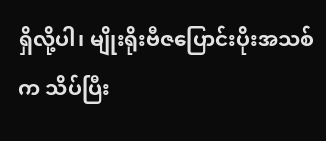ရှိလို့ပါ၊ မျိုးရိုးဗီဇပြောင်းပိုးအသစ်က သိပ်ပြီး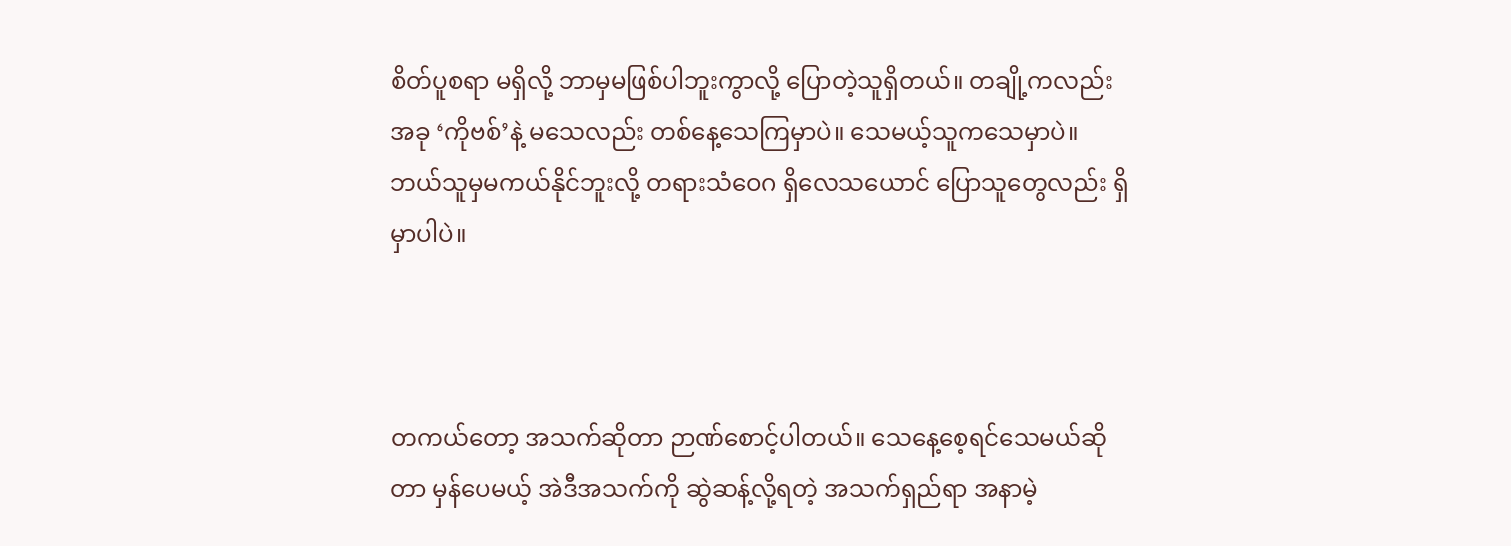စိတ်ပူစရာ မရှိလို့ ဘာမှမဖြစ်ပါဘူးကွာလို့ ပြောတဲ့သူရှိတယ်။ တချို့ကလည်း အခု ‘ကိုဗစ်’နဲ့ မသေလည်း တစ်နေ့သေကြမှာပဲ။ သေမယ့်သူကသေမှာပဲ။ ဘယ်သူမှမကယ်နိုင်ဘူးလို့ တရားသံဝေဂ ရှိလေသယောင် ပြောသူတွေလည်း ရှိမှာပါပဲ။



တကယ်တော့ အသက်ဆိုတာ ဉာဏ်စောင့်ပါတယ်။ သေနေ့စေ့ရင်သေမယ်ဆိုတာ မှန်ပေမယ့် အဲဒီအသက်ကို ဆွဲဆန့်လို့ရတဲ့ အသက်ရှည်ရာ အနာမဲ့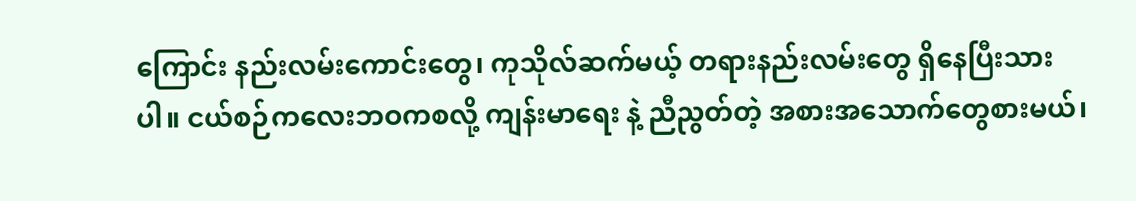ကြောင်း နည်းလမ်းကောင်းတွေ၊ ကုသိုလ်ဆက်မယ့် တရားနည်းလမ်းတွေ ရှိနေပြီးသားပါ။ ငယ်စဉ်ကလေးဘဝကစလို့ ကျန်းမာရေး နဲ့ ညီညွတ်တဲ့ အစားအသောက်တွေစားမယ်၊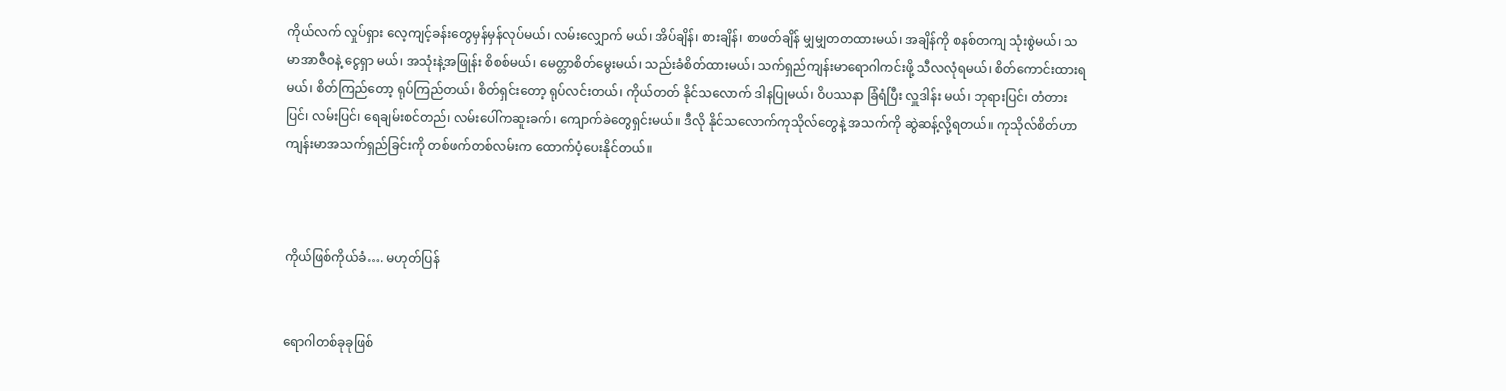ကိုယ်လက် လှုပ်ရှား လေ့ကျင့်ခန်းတွေမှန်မှန်လုပ်မယ်၊ လမ်းလျှောက် မယ်၊ အိပ်ချိန်၊ စားချိန်၊ စာဖတ်ချိန် မျှမျှတတထားမယ်၊ အချိန်ကို စနစ်တကျ သုံးစွဲမယ်၊ သမာအာဇီဝနဲ့ ငွေရှာ မယ်၊ အသုံးနဲ့အဖြုန်း စိစစ်မယ်၊ မေတ္တာစိတ်မွေးမယ်၊ သည်းခံစိတ်ထားမယ်၊ သက်ရှည်ကျန်းမာရောဂါကင်းဖို့ သီလလုံရမယ်၊ စိတ်ကောင်းထားရမယ်၊ စိတ်ကြည်တော့ ရုပ်ကြည်တယ်၊ စိတ်ရှင်းတော့ ရုပ်လင်းတယ်၊ ကိုယ်တတ် နိုင်သလောက် ဒါနပြုမယ်၊ ဝိပဿနာ ခြံရံပြီး လှူဒါန်း မယ်၊ ဘုရားပြင်၊ တံတားပြင်၊ လမ်းပြင်၊ ရေချမ်းစင်တည်၊ လမ်းပေါ်ကဆူးခက်၊ ကျောက်ခဲတွေရှင်းမယ်။ ဒီလို နိုင်သလောက်ကုသိုလ်တွေနဲ့ အသက်ကို ဆွဲဆန့်လို့ရတယ်။ ကုသိုလ်စိတ်ဟာ ကျန်းမာအသက်ရှည်ခြင်းကို တစ်ဖက်တစ်လမ်းက ထောက်ပံ့ပေးနိုင်တယ်။



ကိုယ်ဖြစ်ကိုယ်ခံ…. မဟုတ်ပြန်


ရောဂါတစ်ခုခုဖြစ်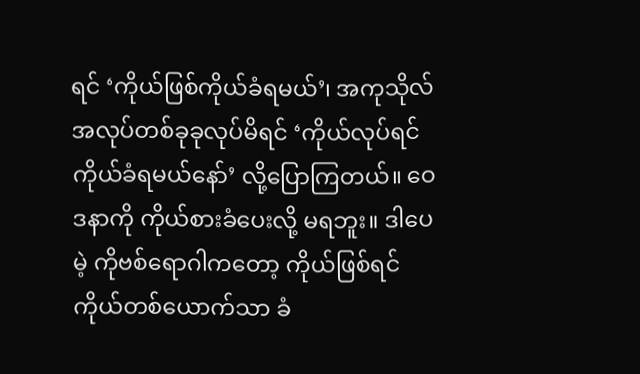ရင် ‘ကိုယ်ဖြစ်ကိုယ်ခံရမယ်’၊ အကုသိုလ်အလုပ်တစ်ခုခုလုပ်မိရင် ‘ကိုယ်လုပ်ရင် ကိုယ်ခံရမယ်နော်’ လို့ပြောကြတယ်။ ဝေဒနာကို ကိုယ်စားခံပေးလို့ မရဘူး။ ဒါပေမဲ့ ကိုဗစ်ရောဂါကတော့ ကိုယ်ဖြစ်ရင် ကိုယ်တစ်ယောက်သာ ခံ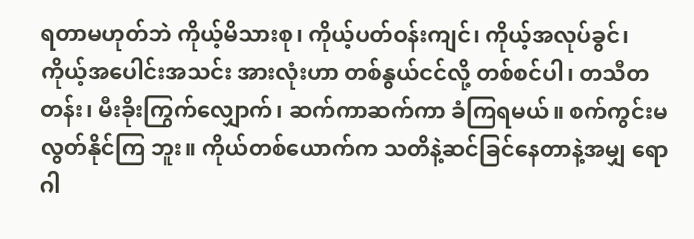ရတာမဟုတ်ဘဲ ကိုယ့်မိသားစု၊ ကိုယ့်ပတ်ဝန်းကျင်၊ ကိုယ့်အလုပ်ခွင်၊ ကိုယ့်အပေါင်းအသင်း အားလုံးဟာ တစ်နွယ်ငင်လို့ တစ်စင်ပါ၊ တသီတတန်း၊ မီးခိုးကြွက်လျှောက်၊ ဆက်ကာဆက်ကာ ခံကြရမယ်။ စက်ကွင်းမလွတ်နိုင်ကြ ဘူး။ ကိုယ်တစ်ယောက်က သတိနဲ့ဆင်ခြင်နေတာနဲ့အမျှ ရောဂါ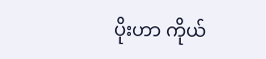ပိုးဟာ ကိုယ်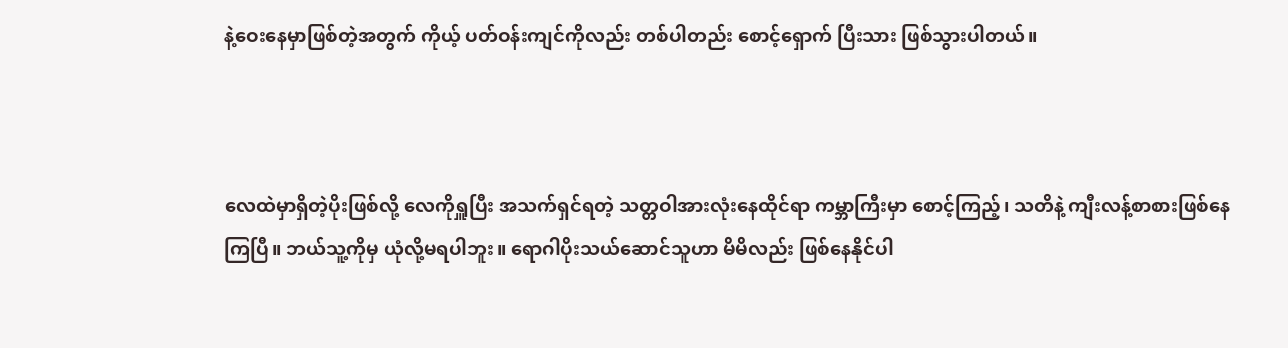နဲ့ဝေးနေမှာဖြစ်တဲ့အတွက် ကိုယ့် ပတ်ဝန်းကျင်ကိုလည်း တစ်ပါတည်း စောင့်ရှောက် ပြီးသား ဖြစ်သွားပါတယ်။



လေထဲမှာရှိတဲ့ပိုးဖြစ်လို့ လေကိုရှူပြီး အသက်ရှင်ရတဲ့ သတ္တဝါအားလုံးနေထိုင်ရာ ကမ္ဘာကြီးမှာ စောင့်ကြည့်၊ သတိနဲ့ ကျီးလန့်စာစားဖြစ်နေကြပြီ။ ဘယ်သူ့ကိုမှ ယုံလို့မရပါဘူး။ ရောဂါပိုးသယ်ဆောင်သူဟာ မိမိလည်း ဖြစ်နေနိုင်ပါ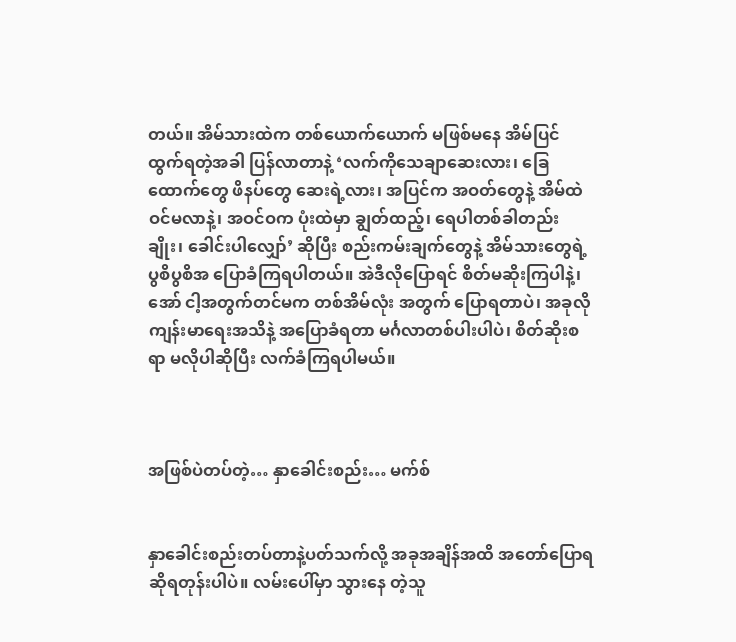တယ်။ အိမ်သားထဲက တစ်ယောက်ယောက် မဖြစ်မနေ အိမ်ပြင်ထွက်ရတဲ့အခါ ပြန်လာတာနဲ့ ‘လက်ကိုသေချာဆေးလား၊ ခြေထောက်တွေ ဖိနပ်တွေ ဆေးရဲ့လား၊ အပြင်က အဝတ်တွေနဲ့ အိမ်ထဲဝင်မလာနဲ့၊ အဝင်ဝက ပုံးထဲမှာ ချွတ်ထည့်၊ ရေပါတစ်ခါတည်းချိုး၊ ခေါင်းပါလျှော်’ ဆိုပြီး စည်းကမ်းချက်တွေနဲ့ အိမ်သားတွေရဲ့ ပွစိပွစိအ ပြောခံကြရပါတယ်။ အဲဒီလိုပြောရင် စိတ်မဆိုးကြပါနဲ့၊ အော် ငါ့အတွက်တင်မက တစ်အိမ်လုံး အတွက် ပြောရတာပဲ၊ အခုလိုကျန်းမာရေးအသိနဲ့ အပြောခံရတာ မင်္ဂလာတစ်ပါးပါပဲ၊ စိတ်ဆိုးစရာ မလိုပါဆိုပြီး လက်ခံကြရပါမယ်။



အဖြစ်ပဲတပ်တဲ့… နှာခေါင်းစည်း… မက်စ်


နှာခေါင်းစည်းတပ်တာနဲ့ပတ်သက်လို့ အခုအချိန်အထိ အတော်ပြောရဆိုရတုန်းပါပဲ။ လမ်းပေါ်မှာ သွားနေ တဲ့သူ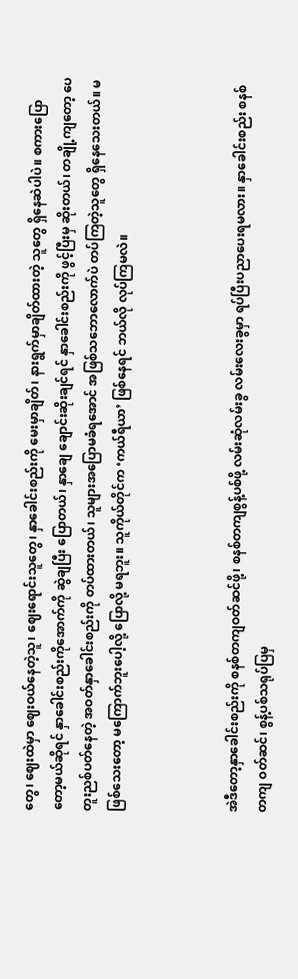တွေ၊ ဈေးထဲမှာ ဈေးဝယ်နေတဲ့သူ၊ ဈေးရောင်းသူတွေ၊ နှာခေါင်းစည်းကို မေးမှာချိတ်၊ နားရွက်မှာချိတ်ထားတဲ့ သူတွေ ရှိနေဆဲပါပဲ။ စကားပြောတော့မယ်ဆိုရင် နှာခေါင်းစည်းကိုအောက်ကို ဆွဲချပြီး ပြောတယ်၊ နှာချေ ချောင်းဆိုးချင်ရင် နှာခေါင်းစည်းကို ဖွင့်ပြီးမှ ဆိုးတယ်၊ တချို့ကျတော့ ပေတူးညစ်ပတ်နေတဲ့ အဝတ်နှာခေါင်းစည်းကို တပ်ထားတယ်၊ သူများအပြောမခံရအောင် အဖြစ်သဘောလောက်ပဲ တပ်ကြတဲ့သူတွေ ရှိနေသေးတယ်။ မဖြစ်သေးတော့ မကြောက်ဘူးပေါ့လို့ ပြောလို့ မရဘူး။ သူကိုယ်တိုင်က ‘ကယ်ရီယာ’ ဖြစ်နေရင် ဘယ်လို လုပ်ကြမလဲ။



အဲဒီတော့နှာခေါင်းစည်းကို စနစ်တကျဝတ်ဆင်ဖို့၊ စနစ်တကျစွန့်ပစ်ဖို့ လမ်းဆုံလမ်းခွ လမ်းလေးခွမှာ ရပ်ပြီးပညာပေးရမလား။ နှာခေါင်းစည်း စနစ်တကျ ဝတ်ဆင်၊ စွန့်ပစ်သရုပ်ပြမှ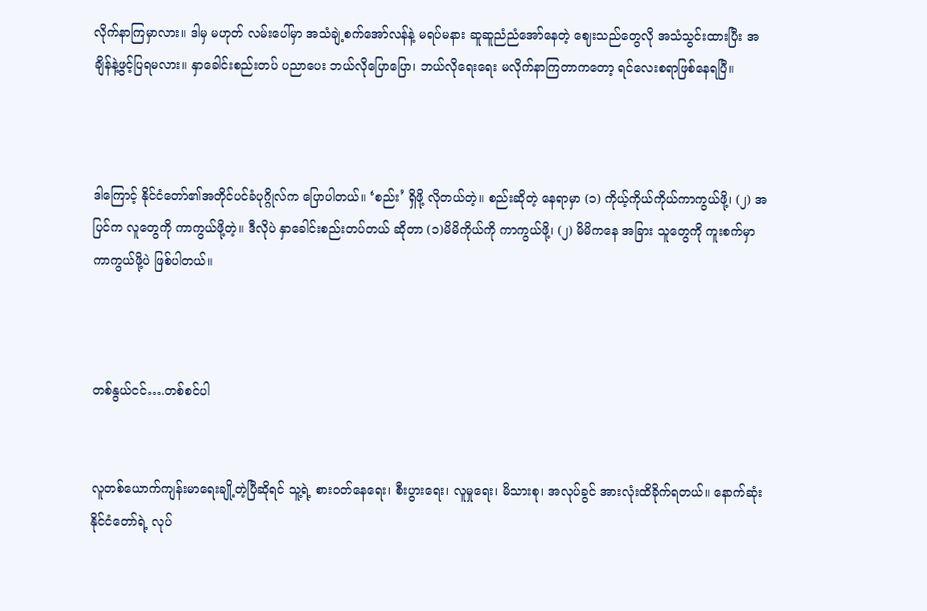လိုက်နာကြမှာလား။ ဒါမှ မဟုတ် လမ်းပေါ်မှာ အသံချဲ့စက်အော်လန်နဲ့ မရပ်မနား ဆူဆူညံညံအော်နေတဲ့ ဈေးသည်တွေလို အသံသွင်းထားပြီး အချိန်နဲ့ဖွင့်ပြရမလား။ နှာခေါင်းစည်းတပ် ပညာပေး ဘယ်လိုပြောပြော၊ ဘယ်လိုရေးရေး မလိုက်နာကြတာကတော့ ရင်လေးစရာဖြစ်နေရပြီ။



ဒါကြောင့် နိုင်ငံတော်၏အတိုင်ပင်ခံပုဂ္ဂိုလ်က ပြောပါတယ်။ ‘စည်း’ ရှိဖို့ လိုတယ်တဲ့။ စည်းဆိုတဲ့ နေရာမှာ (၁) ကိုယ့်ကိုယ်ကိုယ်ကာကွယ်ဖို့၊ (၂) အပြင်က လူတွေကို ကာကွယ်ဖို့တဲ့။ ဒီလိုပဲ နှာခေါင်းစည်းတပ်တယ် ဆိုတာ (၁)မိမိကိုယ်ကို ကာကွယ်ဖို့၊ (၂) မိမိကနေ အခြား သူတွေကို ကူးစက်မှာကာကွယ်ဖို့ပဲ ဖြစ်ပါတယ်။



တစ်နွယ်ငင်….တစ်စင်ပါ


လူတစ်ယောက်ကျန်းမာရေးချို့တဲ့ပြီဆိုရင် သူ့ရဲ့ စားဝတ်နေရေး၊ စီးပွားရေး၊ လူမှုရေး၊ မိသားစု၊ အလုပ်ခွင် အားလုံးထိခိုက်ရတယ်။ နောက်ဆုံး နိုင်ငံတော်ရဲ့ လုပ်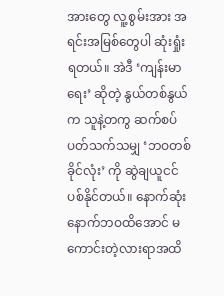အားတွေ လူ့စွမ်းအား အရင်းအမြစ်တွေပါ ဆုံးရှုံးရတယ်။ အဲဒီ ‘ကျန်းမာရေး’ ဆိုတဲ့ နွယ်တစ်နွယ်က သူနဲ့တကွ ဆက်စပ်ပတ်သက်သမျှ ‘ဘဝတစ်ခိုင်လုံး’ ကို ဆွဲချယူငင် ပစ်နိုင်တယ်။ နောက်ဆုံး နောက်ဘဝထိအောင် မကောင်းတဲ့လားရာအထိ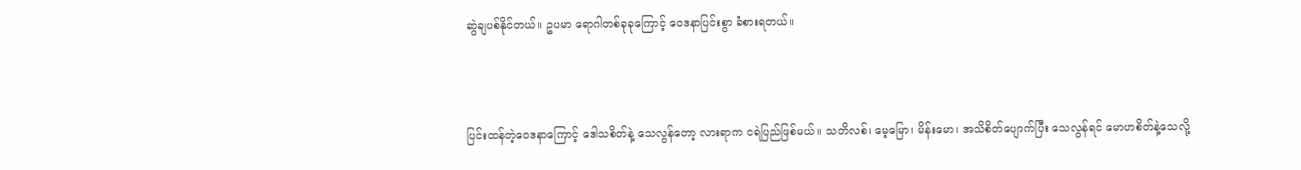ဆွဲချပစ်နိုင်တယ်။ ဥပမာ ရောဂါတစ်ခုခုကြောင့် ဝေဒနာပြင်းစွာ ခံစားရတယ်။



ပြင်းထန်တဲ့ဝေဒနာကြောင့် ဒေါသစိတ်နဲ့ သေလွန်တော့ လားရာက ငရဲပြည်ဖြစ်မယ်။ သတိလစ်၊ မေ့မြော၊ မိန်းမော၊ အသိစိတ်ပျောက်ပြီး သေလွန်ရင် မောဟစိတ်နဲ့သေလို့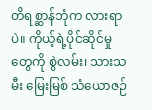တိရစ္ဆာန်ဘုံက လားရာပဲ။ ကိုယ့်ရဲ့ပိုင်ဆိုင်မှုတွေကို စွဲလမ်း၊ သားသမီး မြေးမြစ် သံယောဇဉ်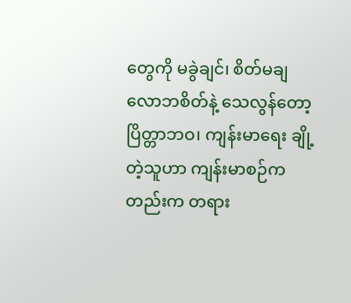တွေကို မခွဲချင်၊ စိတ်မချ လောဘစိတ်နဲ့ သေလွန်တော့ ပြိတ္တာဘဝ၊ ကျန်းမာရေး ချို့တဲ့သူဟာ ကျန်းမာစဉ်ကတည်းက တရား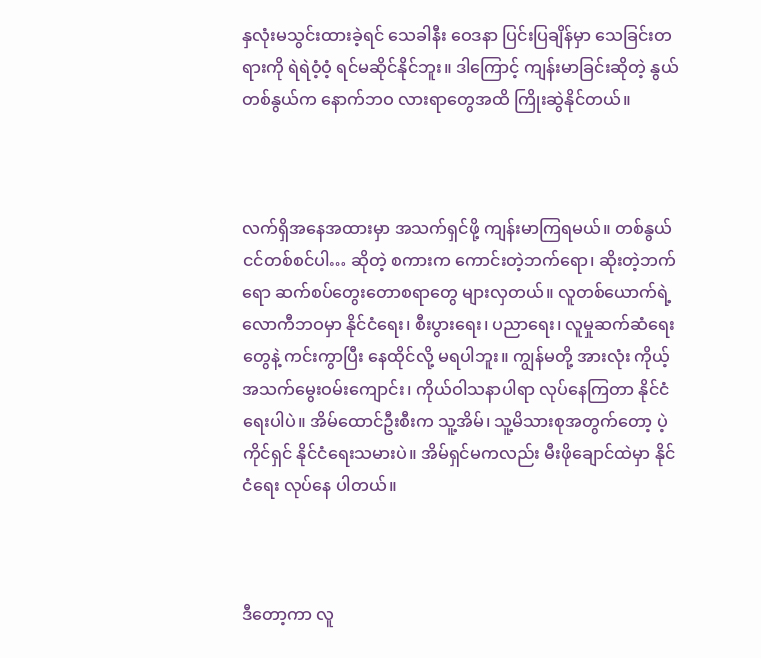နှလုံးမသွင်းထားခဲ့ရင် သေခါနီး ဝေဒနာ ပြင်းပြချိန်မှာ သေခြင်းတရားကို ရဲရဲဝံ့ဝံ့ ရင်မဆိုင်နိုင်ဘူး။ ဒါကြောင့် ကျန်းမာခြင်းဆိုတဲ့ နွယ်တစ်နွယ်က နောက်ဘဝ လားရာတွေအထိ ကြိုးဆွဲနိုင်တယ်။



လက်ရှိအနေအထားမှာ အသက်ရှင်ဖို့ ကျန်းမာကြရမယ်။ တစ်နွယ်ငင်တစ်စင်ပါ… ဆိုတဲ့ စကားက ကောင်းတဲ့ဘက်ရော၊ ဆိုးတဲ့ဘက်ရော ဆက်စပ်တွေးတောစရာတွေ များလှတယ်။ လူတစ်ယောက်ရဲ့ လောကီဘဝမှာ နိုင်ငံရေး၊ စီးပွားရေး၊ ပညာရေး၊ လူမှုဆက်ဆံရေးတွေနဲ့ ကင်းကွာပြီး နေထိုင်လို့ မရပါဘူး။ ကျွန်မတို့ အားလုံး ကိုယ့်အသက်မွေးဝမ်းကျောင်း၊ ကိုယ်ဝါသနာပါရာ လုပ်နေကြတာ နိုင်ငံရေးပါပဲ။ အိမ်ထောင်ဦးစီးက သူ့အိမ်၊ သူ့မိသားစုအတွက်တော့ ပဲ့ကိုင်ရှင် နိုင်ငံရေးသမားပဲ။ အိမ်ရှင်မကလည်း မီးဖိုချောင်ထဲမှာ နိုင်ငံရေး လုပ်နေ ပါတယ်။



ဒီတော့ကာ လူ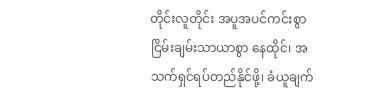တိုင်းလူတိုင်း အပူအပင်ကင်းစွာ ငြိမ်းချမ်းသာယာစွာ နေထိုင်၊ အသက်ရှင်ရပ်တည်နိုင်ဖို့၊ ခံယူချက်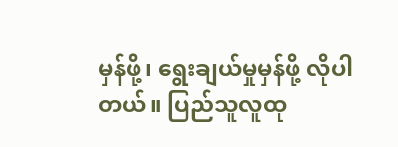မှန်ဖို့၊ ရွေးချယ်မှုမှန်ဖို့ လိုပါတယ်။ ပြည်သူလူထု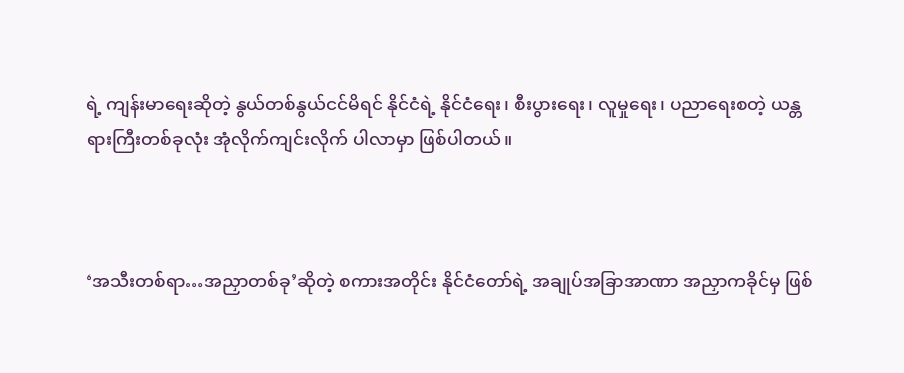ရဲ့ ကျန်းမာရေးဆိုတဲ့ နွယ်တစ်နွယ်ငင်မိရင် နိုင်ငံရဲ့ နိုင်ငံရေး၊ စီးပွားရေး၊ လူမှုရေး၊ ပညာရေးစတဲ့ ယန္တရားကြီးတစ်ခုလုံး အုံလိုက်ကျင်းလိုက် ပါလာမှာ ဖြစ်ပါတယ်။



‘အသီးတစ်ရာ…အညှာတစ်ခု’ဆိုတဲ့ စကားအတိုင်း နိုင်ငံတော်ရဲ့ အချုပ်အခြာအာဏာ အညှာကခိုင်မှ ဖြစ်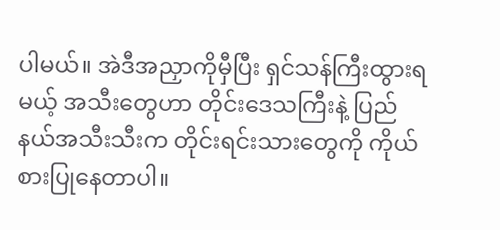ပါမယ်။ အဲဒီအညှာကိုမှီပြီး ရှင်သန်ကြီးထွားရမယ့် အသီးတွေဟာ တိုင်းဒေသကြီးနဲ့ ပြည်နယ်အသီးသီးက တိုင်းရင်းသားတွေကို ကိုယ်စားပြုနေတာပါ။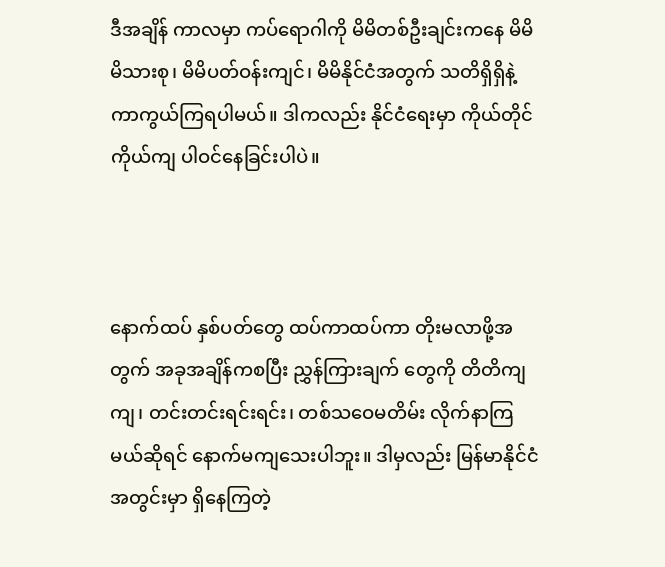ဒီအချိန် ကာလမှာ ကပ်ရောဂါကို မိမိတစ်ဦးချင်းကနေ မိမိ မိသားစု၊ မိမိပတ်ဝန်းကျင်၊ မိမိနိုင်ငံအတွက် သတိရှိရှိနဲ့ ကာကွယ်ကြရပါမယ်။ ဒါကလည်း နိုင်ငံရေးမှာ ကိုယ်တိုင် ကိုယ်ကျ ပါဝင်နေခြင်းပါပဲ။



နောက်ထပ် နှစ်ပတ်တွေ ထပ်ကာထပ်ကာ တိုးမလာဖို့အတွက် အခုအချိန်ကစပြီး ညွှန်ကြားချက် တွေကို တိတိကျကျ၊ တင်းတင်းရင်းရင်း၊ တစ်သဝေမတိမ်း လိုက်နာကြမယ်ဆိုရင် နောက်မကျသေးပါဘူး။ ဒါမှလည်း မြန်မာနိုင်ငံအတွင်းမှာ ရှိနေကြတဲ့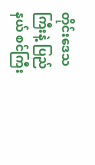တိုင်းဒေသကြီးနဲ့ ပြည်နယ် စင်ကြီး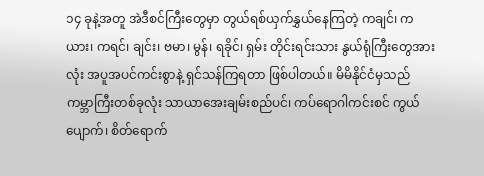၁၄ ခုနဲ့အတူ အဲဒီစင်ကြီးတွေမှာ တွယ်ရစ်ယှက်နွှယ်နေကြတဲ့ ကချင်၊ ကယား၊ ကရင်၊ ချင်း၊ ဗမာ၊ မွန်၊ ရခိုင်၊ ရှမ်း တိုင်းရင်းသား နွယ်ရုံကြီးတွေအားလုံး အပူအပင်ကင်းစွာနဲ့ ရှင်သန်ကြရတာ ဖြစ်ပါတယ်။ မိမိနိုင်ငံမှသည် ကမ္ဘာကြီးတစ်ခုလုံး သာယာအေးချမ်းစည်ပင်၊ ကပ်ရောဂါကင်းစင် ကွယ်ပျောက်၊ စိတ်ရောက်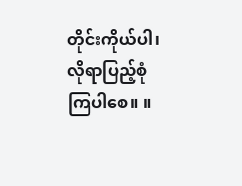တိုင်းကိုယ်ပါ၊ လိုရာပြည့်စုံ ကြပါစေ။ ။